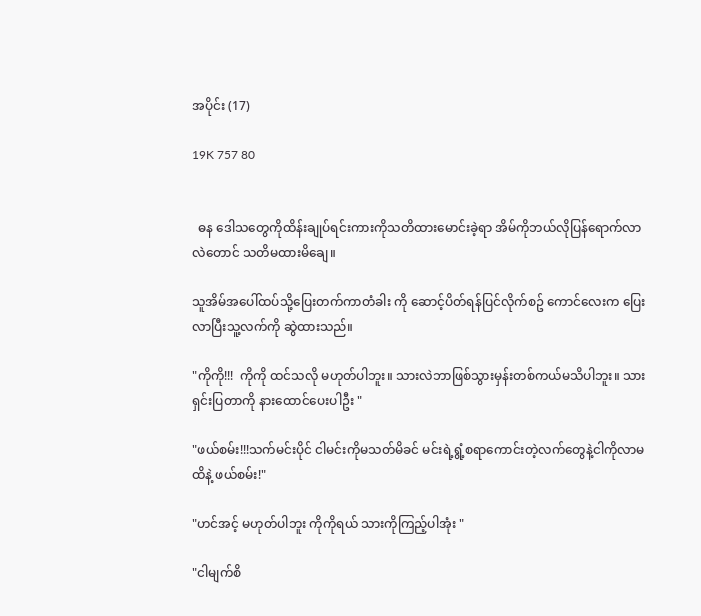အပိုင်း (17)

19K 757 80


  ဓန ဒေါသတွေကိုထိန်းချုပ်ရင်းကားကိုသတိထားမောင်းခဲ့ရာ အိမ်ကိုဘယ်လိုပြန်ရောက်လာလဲတောင် သတိမထားမိချေ။

သူအိမ်အပေါ်ထပ်သို့ပြေးတက်ကာတံခါး ကို ဆောင့်ပိတ်ရန်ပြင်လိုက်စဥ် ကောင်လေးက ပြေးလာပြီးသူ့လက်ကို ဆွဲထားသည်။

"ကိုကို!!!  ကိုကို ထင်သလို မဟုတ်ပါဘူး။ သားလဲဘာဖြစ်သွားမှန်းတစ်ကယ်မသိပါဘူး။ သားရှင်းပြတာကို နားထောင်ပေးပါဦး "

"ဖယ်စမ်း!!!သက်မင်းပိုင် ငါမင်းကိုမသတ်မိခင် မင်းရဲ့ရွံ့စရာကောင်းတဲ့လက်တွေနဲ့ငါကိုလာမထိနဲ့ ဖယ်စမ်း!"

"ဟင်အင့် မဟုတ်ပါဘူး ကိုကိုရယ် သားကိုကြည့်ပါအုံး "

"ငါမျက်စိ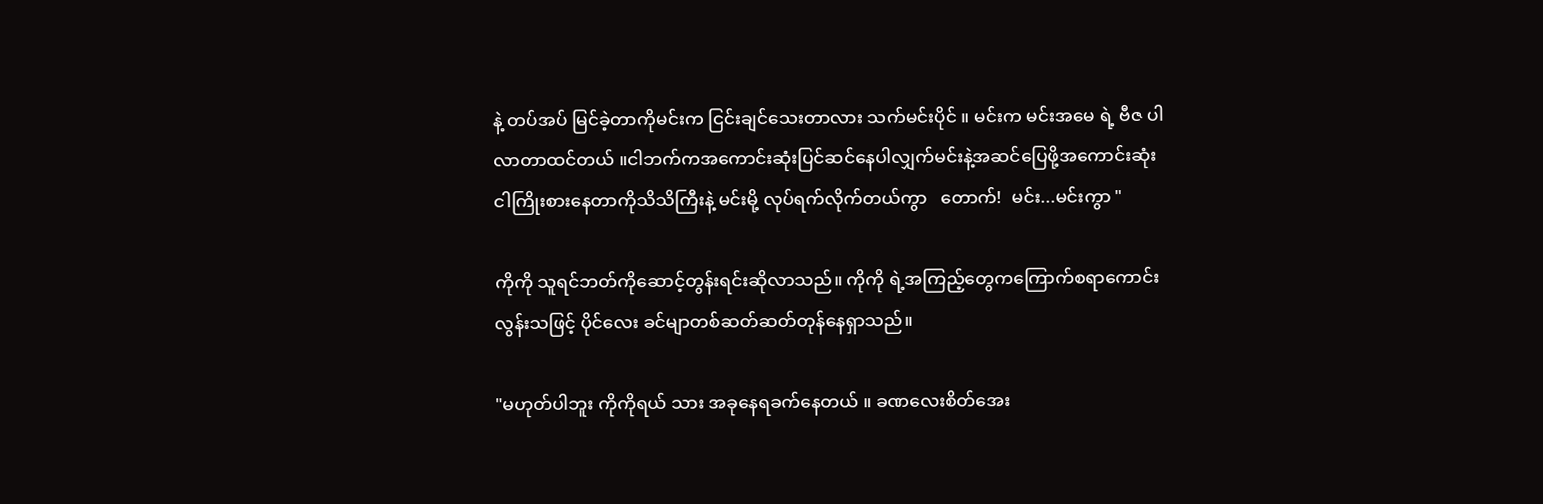နဲ့ တပ်အပ် မြင်ခဲ့တာကိုမင်းက ငြင်းချင်သေးတာလား သက်မင်းပိုင် ။ မင်းက မင်းအမေ ရဲ့ ဗီဇ ပါလာတာထင်တယ် ။ငါဘက်ကအကောင်းဆုံးပြင်ဆင်နေပါလျှက်မင်းနဲ့အဆင်ပြေဖို့အကောင်းဆုံး ငါကြိုးစားနေတာကိုသိသိကြီးနဲ့ မင်းမို့ လုပ်ရက်လိုက်တယ်ကွာ   တောက်!  မင်း...မင်းကွာ "

ကိုကို သူရင်ဘတ်ကိုဆောင့်တွန်းရင်းဆိုလာသည်။ ကိုကို ရဲ့အကြည့်တွေကကြောက်စရာကောင်းလွန်းသဖြင့် ပိုင်လေး ခင်မျာတစ်ဆတ်ဆတ်တုန်နေရှာသည်။

"မဟုတ်ပါဘူး ကိုကိုရယ် သား အခုနေရခက်နေတယ် ။ ခဏလေးစိတ်အေး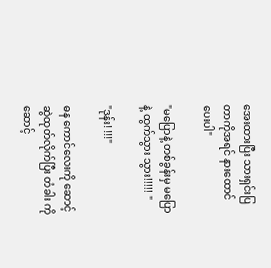အေးထားပြီး သားရှင်းပြတာကိုအရင် နားထောင်ပေးပါ"

"မပြောနဲ့ တစ်ခွန်းမှ မပြောနဲ့ ထွက်သွား သွား!!!!! "

"ဒုန်း! !!!"

ဓန ကောင်လေးကို ဆောင့်ဆွဲထုတ်လိုက်ပြီး တံခါး ကို ဆောင့်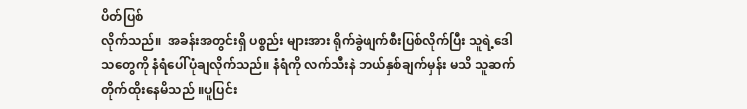ပိတ်ပြစ်
လိုက်သည်။  အခန်းအတွင်းရှိ ပစ္စည်း များအား ရိုက်ခွဲဖျက်စီးပြစ်လိုက်ပြီး သူရဲ့ဒေါသတွေကို နံရံပေါ်ပုံချလိုက်သည်။ နံရံကို လက်သီးနဲ ဘယ်နှစ်ချက်မှန်း မသိ သူဆက်တိုက်ထိုးနေမိသည် ။ပူပြင်း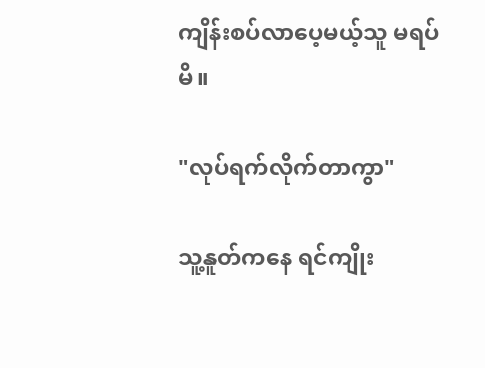ကျိန်းစပ်လာပေ့မယ့်သူ မရပ်မိ။

"လုပ်ရက်လိုက်တာကွာ"

သူ့နူတ်ကနေ ရင်ကျိုး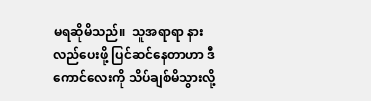မရဆိုမိသည်။  သူအရာရာ နားလည်ပေးဖို့ ပြင်ဆင်နေတာဟာ ဒီကောင်လေးကို သိပ်ချစ်မိသွားလို့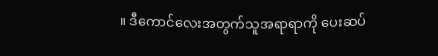။ ဒီကောင်လေးအတွက်သူအရာရာကို ပေးဆပ်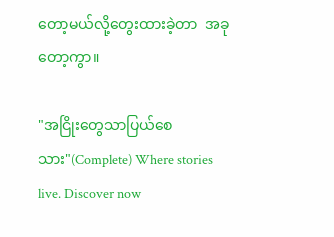တော့မယ်လို့တွေးထားခဲ့တာ  အခုတော့ကွာ။

"အငြိုးတွေသာပြယ်စေသား"(Complete) Where stories live. Discover now